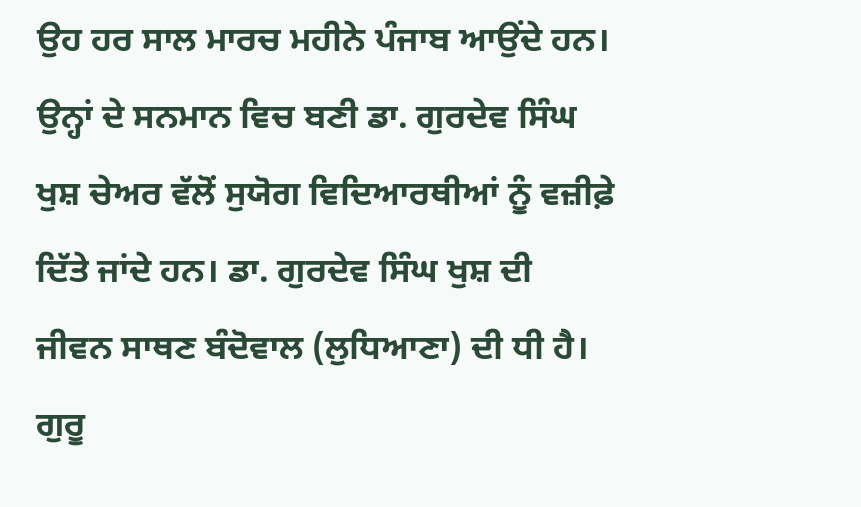ਉਹ ਹਰ ਸਾਲ ਮਾਰਚ ਮਹੀਨੇ ਪੰਜਾਬ ਆਉਂਦੇ ਹਨ। ਉਨ੍ਹਾਂ ਦੇ ਸਨਮਾਨ ਵਿਚ ਬਣੀ ਡਾ. ਗੁਰਦੇਵ ਸਿੰਘ ਖੁਸ਼ ਚੇਅਰ ਵੱਲੋਂ ਸੁਯੋਗ ਵਿਦਿਆਰਥੀਆਂ ਨੂੰ ਵਜ਼ੀਫ਼ੇ ਦਿੱਤੇ ਜਾਂਦੇ ਹਨ। ਡਾ. ਗੁਰਦੇਵ ਸਿੰਘ ਖੁਸ਼ ਦੀ ਜੀਵਨ ਸਾਥਣ ਬੰਦੋਵਾਲ (ਲੁਧਿਆਣਾ) ਦੀ ਧੀ ਹੈ। ਗੁਰੂ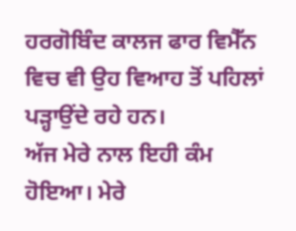ਹਰਗੋਬਿੰਦ ਕਾਲਜ ਫਾਰ ਵਿਮੈੱਨ ਵਿਚ ਵੀ ਉਹ ਵਿਆਹ ਤੋਂ ਪਹਿਲਾਂ ਪੜ੍ਹਾਉਂਦੇ ਰਹੇ ਹਨ।
ਅੱਜ ਮੇਰੇ ਨਾਲ ਇਹੀ ਕੰਮ ਹੋਇਆ। ਮੇਰੇ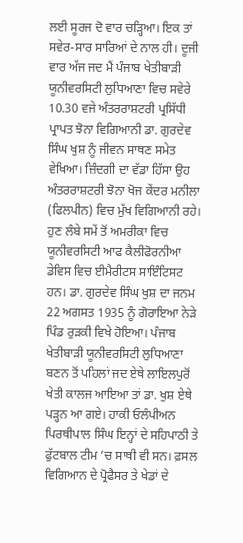ਲਈ ਸੂਰਜ ਦੋ ਵਾਰ ਚੜ੍ਹਿਆ। ਇਕ ਤਾਂ ਸਵੇਰ-ਸਾਰ ਸਾਰਿਆਂ ਦੇ ਨਾਲ ਹੀ। ਦੂਜੀ ਵਾਰ ਅੱਜ ਜਦ ਮੈਂ ਪੰਜਾਬ ਖੇਤੀਬਾੜੀ ਯੂਨੀਵਰਸਿਟੀ ਲੁਧਿਆਣਾ ਵਿਚ ਸਵੇਰੇ 10.30 ਵਜੇ ਅੰਤਰਰਾਸ਼ਟਰੀ ਪ੍ਰਸਿੱਧੀ ਪ੍ਰਾਪਤ ਝੋਨਾ ਵਿਗਿਆਨੀ ਡਾ. ਗੁਰਦੇਵ ਸਿੰਘ ਖੁਸ਼ ਨੂੰ ਜੀਵਨ ਸਾਥਣ ਸਮੇਤ ਵੇਖਿਆ। ਜ਼ਿੰਦਗੀ ਦਾ ਵੱਡਾ ਹਿੱਸਾ ਉਹ ਅੰਤਰਰਾਸ਼ਟਰੀ ਝੋਨਾ ਖੋਜ ਕੇਂਦਰ ਮਨੀਲਾ (ਫਿਲਪੀਨ) ਵਿਚ ਮੁੱਖ ਵਿਗਿਆਨੀ ਰਹੇ।
ਹੁਣ ਲੰਬੇ ਸਮੇਂ ਤੋਂ ਅਮਰੀਕਾ ਵਿਚ ਯੂਨੀਵਰਸਿਟੀ ਆਫ ਕੈਲੀਫੋਰਨੀਆ ਡੇਵਿਸ ਵਿਚ ਈਮੈਰੀਟਸ ਸਾਇੰਟਿਸਟ ਹਨ। ਡਾ. ਗੁਰਦੇਵ ਸਿੰਘ ਖੁਸ਼ ਦਾ ਜਨਮ 22 ਅਗਸਤ 1935 ਨੂੰ ਗੋਰਾਇਆ ਨੇੜੇ ਪਿੰਡ ਰੁੜਕੀ ਵਿਖੇ ਹੋਇਆ। ਪੰਜਾਬ ਖੇਤੀਬਾੜੀ ਯੂਨੀਵਰਸਿਟੀ ਲੁਧਿਆਣਾ ਬਣਨ ਤੋਂ ਪਹਿਲਾਂ ਜਦ ਏਥੇ ਲਾਇਲਪੁਰੋਂ ਖੇਤੀ ਕਾਲਜ ਆਇਆ ਤਾਂ ਡਾ. ਖੁਸ਼ ਏਥੇ ਪੜ੍ਹਨ ਆ ਗਏ। ਹਾਕੀ ਓਲੰਪੀਅਨ ਪਿਰਥੀਪਾਲ ਸਿੰਘ ਇਨ੍ਹਾਂ ਦੇ ਸਹਿਪਾਠੀ ਤੇ ਫੁੱਟਬਾਲ ਟੀਮ ’ਚ ਸਾਥੀ ਵੀ ਸਨ। ਫ਼ਸਲ ਵਿਗਿਆਨ ਦੇ ਪ੍ਰੋਫੈਸਰ ਤੇ ਖੇਡਾਂ ਦੇ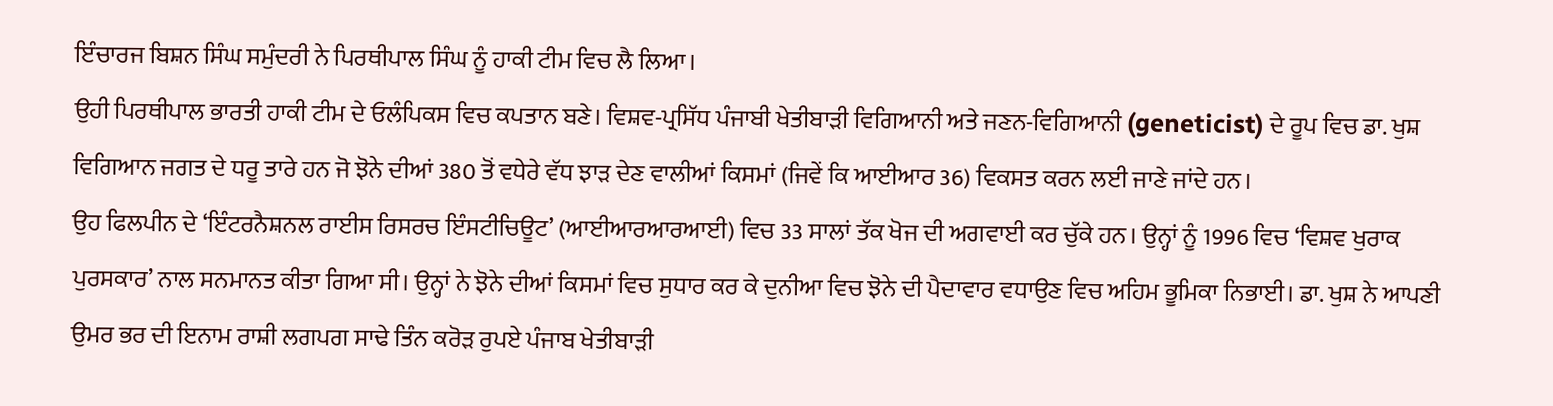ਇੰਚਾਰਜ ਬਿਸ਼ਨ ਸਿੰਘ ਸਮੁੰਦਰੀ ਨੇ ਪਿਰਥੀਪਾਲ ਸਿੰਘ ਨੂੰ ਹਾਕੀ ਟੀਮ ਵਿਚ ਲੈ ਲਿਆ।
ਉਹੀ ਪਿਰਥੀਪਾਲ ਭਾਰਤੀ ਹਾਕੀ ਟੀਮ ਦੇ ਓਲੰਪਿਕਸ ਵਿਚ ਕਪਤਾਨ ਬਣੇ। ਵਿਸ਼ਵ-ਪ੍ਰਸਿੱਧ ਪੰਜਾਬੀ ਖੇਤੀਬਾੜੀ ਵਿਗਿਆਨੀ ਅਤੇ ਜਣਨ-ਵਿਗਿਆਨੀ (geneticist) ਦੇ ਰੂਪ ਵਿਚ ਡਾ. ਖੁਸ਼ ਵਿਗਿਆਨ ਜਗਤ ਦੇ ਧਰੂ ਤਾਰੇ ਹਨ ਜੋ ਝੋਨੇ ਦੀਆਂ 380 ਤੋਂ ਵਧੇਰੇ ਵੱਧ ਝਾੜ ਦੇਣ ਵਾਲੀਆਂ ਕਿਸਮਾਂ (ਜਿਵੇਂ ਕਿ ਆਈਆਰ 36) ਵਿਕਸਤ ਕਰਨ ਲਈ ਜਾਣੇ ਜਾਂਦੇ ਹਨ।
ਉਹ ਫਿਲਪੀਨ ਦੇ ‘ਇੰਟਰਨੈਸ਼ਨਲ ਰਾਈਸ ਰਿਸਰਚ ਇੰਸਟੀਚਿਊਟ’ (ਆਈਆਰਆਰਆਈ) ਵਿਚ 33 ਸਾਲਾਂ ਤੱਕ ਖੋਜ ਦੀ ਅਗਵਾਈ ਕਰ ਚੁੱਕੇ ਹਨ। ਉਨ੍ਹਾਂ ਨੂੰ 1996 ਵਿਚ ‘ਵਿਸ਼ਵ ਖੁਰਾਕ ਪੁਰਸਕਾਰ’ ਨਾਲ ਸਨਮਾਨਤ ਕੀਤਾ ਗਿਆ ਸੀ। ਉਨ੍ਹਾਂ ਨੇ ਝੋਨੇ ਦੀਆਂ ਕਿਸਮਾਂ ਵਿਚ ਸੁਧਾਰ ਕਰ ਕੇ ਦੁਨੀਆ ਵਿਚ ਝੋਨੇ ਦੀ ਪੈਦਾਵਾਰ ਵਧਾਉਣ ਵਿਚ ਅਹਿਮ ਭੂਮਿਕਾ ਨਿਭਾਈ। ਡਾ. ਖੁਸ਼ ਨੇ ਆਪਣੀ ਉਮਰ ਭਰ ਦੀ ਇਨਾਮ ਰਾਸ਼ੀ ਲਗਪਗ ਸਾਢੇ ਤਿੰਨ ਕਰੋੜ ਰੁਪਏ ਪੰਜਾਬ ਖੇਤੀਬਾੜੀ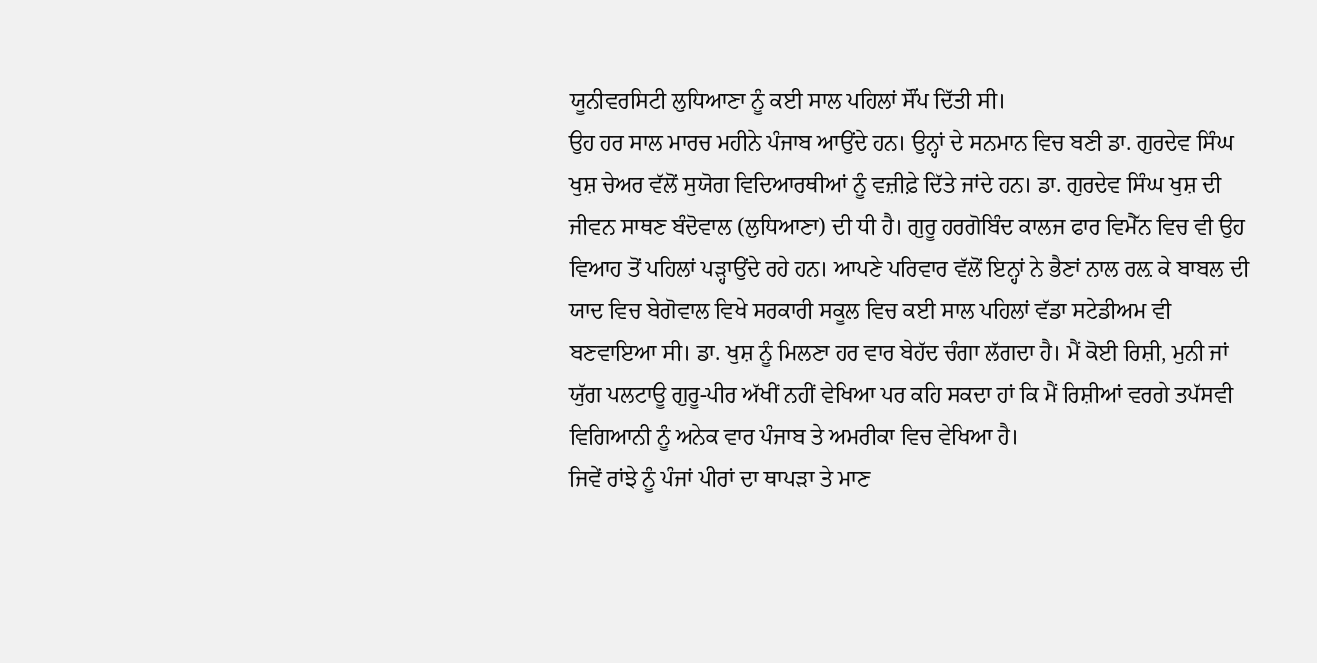ਯੂਨੀਵਰਸਿਟੀ ਲੁਧਿਆਣਾ ਨੂੰ ਕਈ ਸਾਲ ਪਹਿਲਾਂ ਸੌਂਪ ਦਿੱਤੀ ਸੀ।
ਉਹ ਹਰ ਸਾਲ ਮਾਰਚ ਮਹੀਨੇ ਪੰਜਾਬ ਆਉਂਦੇ ਹਨ। ਉਨ੍ਹਾਂ ਦੇ ਸਨਮਾਨ ਵਿਚ ਬਣੀ ਡਾ. ਗੁਰਦੇਵ ਸਿੰਘ ਖੁਸ਼ ਚੇਅਰ ਵੱਲੋਂ ਸੁਯੋਗ ਵਿਦਿਆਰਥੀਆਂ ਨੂੰ ਵਜ਼ੀਫ਼ੇ ਦਿੱਤੇ ਜਾਂਦੇ ਹਨ। ਡਾ. ਗੁਰਦੇਵ ਸਿੰਘ ਖੁਸ਼ ਦੀ ਜੀਵਨ ਸਾਥਣ ਬੰਦੋਵਾਲ (ਲੁਧਿਆਣਾ) ਦੀ ਧੀ ਹੈ। ਗੁਰੂ ਹਰਗੋਬਿੰਦ ਕਾਲਜ ਫਾਰ ਵਿਮੈੱਨ ਵਿਚ ਵੀ ਉਹ ਵਿਆਹ ਤੋਂ ਪਹਿਲਾਂ ਪੜ੍ਹਾਉਂਦੇ ਰਹੇ ਹਨ। ਆਪਣੇ ਪਰਿਵਾਰ ਵੱਲੋਂ ਇਨ੍ਹਾਂ ਨੇ ਭੈਣਾਂ ਨਾਲ ਰਲ਼ ਕੇ ਬਾਬਲ ਦੀ ਯਾਦ ਵਿਚ ਬੇਗੋਵਾਲ ਵਿਖੇ ਸਰਕਾਰੀ ਸਕੂਲ ਵਿਚ ਕਈ ਸਾਲ ਪਹਿਲਾਂ ਵੱਡਾ ਸਟੇਡੀਅਮ ਵੀ ਬਣਵਾਇਆ ਸੀ। ਡਾ. ਖੁਸ਼ ਨੂੰ ਮਿਲਣਾ ਹਰ ਵਾਰ ਬੇਹੱਦ ਚੰਗਾ ਲੱਗਦਾ ਹੈ। ਮੈਂ ਕੋਈ ਰਿਸ਼ੀ, ਮੁਨੀ ਜਾਂ ਯੁੱਗ ਪਲਟਾਊ ਗੁਰੂ-ਪੀਰ ਅੱਖੀਂ ਨਹੀਂ ਵੇਖਿਆ ਪਰ ਕਹਿ ਸਕਦਾ ਹਾਂ ਕਿ ਮੈਂ ਰਿਸ਼ੀਆਂ ਵਰਗੇ ਤਪੱਸਵੀ ਵਿਗਿਆਨੀ ਨੂੰ ਅਨੇਕ ਵਾਰ ਪੰਜਾਬ ਤੇ ਅਮਰੀਕਾ ਵਿਚ ਵੇਖਿਆ ਹੈ।
ਜਿਵੇਂ ਰਾਂਝੇ ਨੂੰ ਪੰਜਾਂ ਪੀਰਾਂ ਦਾ ਥਾਪੜਾ ਤੇ ਮਾਣ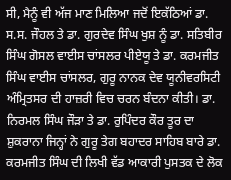ਸੀ, ਮੈਨੂੰ ਵੀ ਅੱਜ ਮਾਣ ਮਿਲਿਆ ਜਦੋਂ ਇਕੱਠਿਆਂ ਡਾ. ਸ.ਸ. ਜੌਹਲ ਤੇ ਡਾ. ਗੁਰਦੇਵ ਸਿੰਘ ਖੁਸ਼ ਨੂੰ ਡਾ. ਸਤਿਬੀਰ ਸਿੰਘ ਗੋਸਲ ਵਾਈਸ ਚਾਂਸਲਰ ਪੀਏਯੂ ਤੇ ਡਾ. ਕਰਮਜੀਤ ਸਿੰਘ ਵਾਈਸ ਚਾਂਸਲਰ, ਗੁਰੂ ਨਾਨਕ ਦੇਵ ਯੂਨੀਵਰਸਿਟੀ ਅੰਮ੍ਰਿਤਸਰ ਦੀ ਹਾਜ਼ਰੀ ਵਿਚ ਚਰਨ ਬੰਦਨਾ ਕੀਤੀ। ਡਾ. ਨਿਰਮਲ ਸਿੰਘ ਜੌੜਾ ਤੇ ਡਾ. ਰੁਪਿੰਦਰ ਕੌਰ ਤੂਰ ਦਾ ਸ਼ੁਕਰਾਨਾ ਜਿਨ੍ਹਾਂ ਨੇ ਗੁਰੂ ਤੇਗ ਬਹਾਦਰ ਸਾਹਿਬ ਬਾਰੇ ਡਾ. ਕਰਮਜੀਤ ਸਿੰਘ ਦੀ ਲਿਖੀ ਵੱਡ ਆਕਾਰੀ ਪੁਸਤਕ ਦੇ ਲੋਕ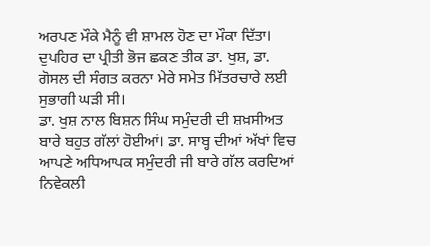ਅਰਪਣ ਮੌਕੇ ਮੈਨੂੰ ਵੀ ਸ਼ਾਮਲ ਹੋਣ ਦਾ ਮੌਕਾ ਦਿੱਤਾ। ਦੁਪਹਿਰ ਦਾ ਪ੍ਰੀਤੀ ਭੋਜ ਛਕਣ ਤੀਕ ਡਾ. ਖੁਸ਼, ਡਾ. ਗੋਸਲ ਦੀ ਸੰਗਤ ਕਰਨਾ ਮੇਰੇ ਸਮੇਤ ਮਿੱਤਰਚਾਰੇ ਲਈ ਸੁਭਾਗੀ ਘੜੀ ਸੀ।
ਡਾ. ਖੁਸ਼ ਨਾਲ ਬਿਸ਼ਨ ਸਿੰਘ ਸਮੁੰਦਰੀ ਦੀ ਸ਼ਖ਼ਸੀਅਤ ਬਾਰੇ ਬਹੁਤ ਗੱਲਾਂ ਹੋਈਆਂ। ਡਾ. ਸਾਬ੍ਹ ਦੀਆਂ ਅੱਖਾਂ ਵਿਚ ਆਪਣੇ ਅਧਿਆਪਕ ਸਮੁੰਦਰੀ ਜੀ ਬਾਰੇ ਗੱਲ ਕਰਦਿਆਂ ਨਿਵੇਕਲੀ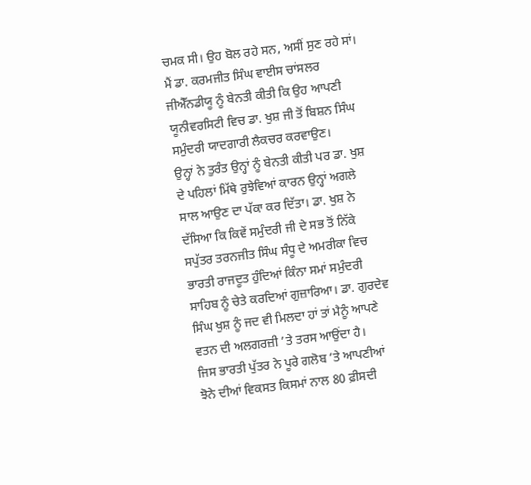ਚਮਕ ਸੀ। ਉਹ ਬੋਲ ਰਹੇ ਸਨ, ਅਸੀਂ ਸੁਣ ਰਹੇ ਸਾਂ। ਮੈਂ ਡਾ. ਕਰਮਜੀਤ ਸਿੰਘ ਵਾਈਸ ਚਾਂਸਲਰ ਜੀਐੱਨਡੀਯੂ ਨੂੰ ਬੇਨਤੀ ਕੀਤੀ ਕਿ ਉਹ ਆਪਣੀ ਯੂਨੀਵਰਸਿਟੀ ਵਿਚ ਡਾ. ਖੁਸ਼ ਜੀ ਤੋਂ ਬਿਸ਼ਨ ਸਿੰਘ ਸਮੁੰਦਰੀ ਯਾਦਗਾਰੀ ਲੈਕਚਰ ਕਰਵਾਉਣ।
ਉਨ੍ਹਾਂ ਨੇ ਤੁਰੰਤ ਉਨ੍ਹਾਂ ਨੂੰ ਬੇਨਤੀ ਕੀਤੀ ਪਰ ਡਾ. ਖੁਸ਼ ਦੇ ਪਹਿਲਾਂ ਮਿੱਥੇ ਰੁਝੇਵਿਆਂ ਕਾਰਨ ਉਨ੍ਹਾਂ ਅਗਲੇ ਸਾਲ ਆਉਣ ਦਾ ਪੱਕਾ ਕਰ ਦਿੱਤਾ। ਡਾ. ਖੁਸ਼ ਨੇ ਦੱਸਿਆ ਕਿ ਕਿਵੇਂ ਸਮੁੰਦਰੀ ਜੀ ਦੇ ਸਭ ਤੋਂ ਨਿੱਕੇ ਸਪੁੱਤਰ ਤਰਨਜੀਤ ਸਿੰਘ ਸੰਧੂ ਦੇ ਅਮਰੀਕਾ ਵਿਚ ਭਾਰਤੀ ਰਾਜਦੂਤ ਹੁੰਦਿਆਂ ਕਿੰਨਾ ਸਮਾਂ ਸਮੁੰਦਰੀ ਸਾਹਿਬ ਨੂੰ ਚੇਤੇ ਕਰਦਿਆਂ ਗੁਜ਼ਾਰਿਆ। ਡਾ. ਗੁਰਦੇਵ ਸਿੰਘ ਖੁਸ਼ ਨੂੰ ਜਦ ਵੀ ਮਿਲਦਾ ਹਾਂ ਤਾਂ ਮੈਨੂੰ ਆਪਣੇ ਵਤਨ ਦੀ ਅਲਗਰਜ਼ੀ ’ਤੇ ਤਰਸ ਆਉਂਦਾ ਹੈ।
ਜਿਸ ਭਾਰਤੀ ਪੁੱਤਰ ਨੇ ਪੂਰੇ ਗਲੋਬ ’ਤੇ ਆਪਣੀਆਂ ਝੋਨੇ ਦੀਆਂ ਵਿਕਸਤ ਕਿਸਮਾਂ ਨਾਲ 80 ਫ਼ੀਸਦੀ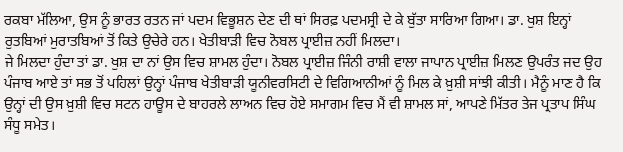ਰਕਬਾ ਮੱਲਿਆ, ਉਸ ਨੂੰ ਭਾਰਤ ਰਤਨ ਜਾਂ ਪਦਮ ਵਿਭੂਸ਼ਨ ਦੇਣ ਦੀ ਥਾਂ ਸਿਰਫ਼ ਪਦਮਸ੍ਰੀ ਦੇ ਕੇ ਬੁੱਤਾ ਸਾਰਿਆ ਗਿਆ। ਡਾ. ਖੁਸ਼ ਇਨ੍ਹਾਂ ਰੁਤਬਿਆਂ ਮੁਰਾਤਬਿਆਂ ਤੋਂ ਕਿਤੇ ਉਚੇਰੇ ਹਨ। ਖੇਤੀਬਾੜੀ ਵਿਚ ਨੋਬਲ ਪ੍ਰਾਈਜ਼ ਨਹੀਂ ਮਿਲਦਾ।
ਜੇ ਮਿਲਦਾ ਹੁੰਦਾ ਤਾਂ ਡਾ. ਖੁਸ਼ ਦਾ ਨਾਂ ਉਸ ਵਿਚ ਸ਼ਾਮਲ ਹੁੰਦਾ। ਨੋਬਲ ਪ੍ਰਾਈਜ਼ ਜਿੰਨੀ ਰਾਸ਼ੀ ਵਾਲਾ ਜਾਪਾਨ ਪ੍ਰਾਈਜ਼ ਮਿਲਣ ਉਪਰੰਤ ਜਦ ਉਹ ਪੰਜਾਬ ਆਏ ਤਾਂ ਸਭ ਤੋਂ ਪਹਿਲਾਂ ਉਨ੍ਹਾਂ ਪੰਜਾਬ ਖੇਤੀਬਾੜੀ ਯੂਨੀਵਰਸਿਟੀ ਦੇ ਵਿਗਿਆਨੀਆਂ ਨੂੰ ਮਿਲ ਕੇ ਖ਼ੁਸ਼ੀ ਸਾਂਝੀ ਕੀਤੀ। ਮੈਨੂੰ ਮਾਣ ਹੈ ਕਿ ਉਨ੍ਹਾਂ ਦੀ ਉਸ ਖ਼ੁਸ਼ੀ ਵਿਚ ਸਟਨ ਹਾਊਸ ਦੇ ਬਾਹਰਲੇ ਲਾਅਨ ਵਿਚ ਹੋਏ ਸਮਾਗਮ ਵਿਚ ਮੈਂ ਵੀ ਸ਼ਾਮਲ ਸਾਂ, ਆਪਣੇ ਮਿੱਤਰ ਤੇਜ ਪ੍ਰਤਾਪ ਸਿੰਘ ਸੰਧੂ ਸਮੇਤ।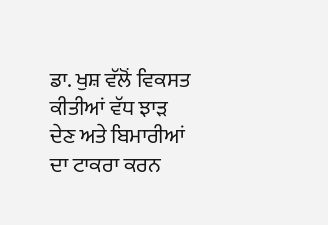ਡਾ. ਖੁਸ਼ ਵੱਲੋਂ ਵਿਕਸਤ ਕੀਤੀਆਂ ਵੱਧ ਝਾੜ ਦੇਣ ਅਤੇ ਬਿਮਾਰੀਆਂ ਦਾ ਟਾਕਰਾ ਕਰਨ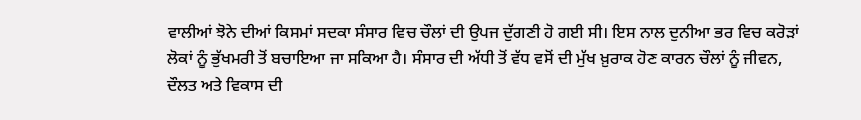ਵਾਲੀਆਂ ਝੋਨੇ ਦੀਆਂ ਕਿਸਮਾਂ ਸਦਕਾ ਸੰਸਾਰ ਵਿਚ ਚੌਲਾਂ ਦੀ ਉਪਜ ਦੁੱਗਣੀ ਹੋ ਗਈ ਸੀ। ਇਸ ਨਾਲ ਦੁਨੀਆ ਭਰ ਵਿਚ ਕਰੋੜਾਂ ਲੋਕਾਂ ਨੂੰ ਭੁੱਖਮਰੀ ਤੋਂ ਬਚਾਇਆ ਜਾ ਸਕਿਆ ਹੈ। ਸੰਸਾਰ ਦੀ ਅੱਧੀ ਤੋਂ ਵੱਧ ਵਸੋਂ ਦੀ ਮੁੱਖ ਖ਼ੁਰਾਕ ਹੋਣ ਕਾਰਨ ਚੌਲਾਂ ਨੂੰ ਜੀਵਨ, ਦੌਲਤ ਅਤੇ ਵਿਕਾਸ ਦੀ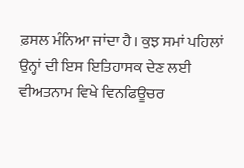ਫ਼ਸਲ ਮੰਨਿਆ ਜਾਂਦਾ ਹੈ। ਕੁਝ ਸਮਾਂ ਪਹਿਲਾਂ ਉਨ੍ਹਾਂ ਦੀ ਇਸ ਇਤਿਹਾਸਕ ਦੇਣ ਲਈ ਵੀਅਤਨਾਮ ਵਿਖੇ ਵਿਨਫਿਊਚਰ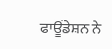ਫਾਊਂਡੇਸ਼ਨ ਨੇ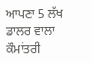ਆਪਣਾ 5 ਲੱਖ ਡਾਲਰ ਵਾਲਾ ਕੌਮਾਂਤਰੀ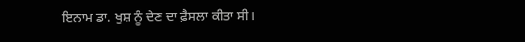ਇਨਾਮ ਡਾ. ਖੁਸ਼ ਨੂੰ ਦੇਣ ਦਾ ਫ਼ੈਸਲਾ ਕੀਤਾ ਸੀ।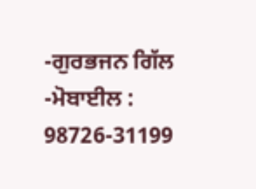-ਗੁਰਭਜਨ ਗਿੱਲ
-ਮੋਬਾਈਲ : 98726-31199